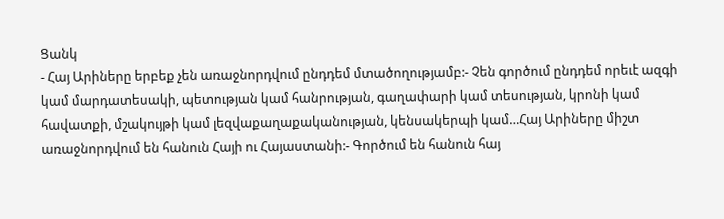Ցանկ
- Հայ Արիները երբեք չեն առաջնորդվում ընդդեմ մտածողությամբ:- Չեն գործում ընդդեմ որեւէ ազգի կամ մարդատեսակի, պետության կամ հանրության, գաղափարի կամ տեսության, կրոնի կամ հավատքի, մշակույթի կամ լեզվաքաղաքականության, կենսակերպի կամ…Հայ Արիները միշտ առաջնորդվում են հանուն Հայի ու Հայաստանի:- Գործում են հանուն հայ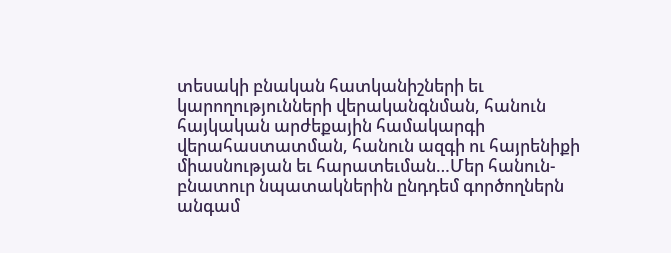տեսակի բնական հատկանիշների եւ կարողությունների վերականգնման, հանուն հայկական արժեքային համակարգի վերահաստատման, հանուն ազգի ու հայրենիքի միասնության եւ հարատեւման…Մեր հանուն-բնատուր նպատակներին ընդդեմ գործողներն անգամ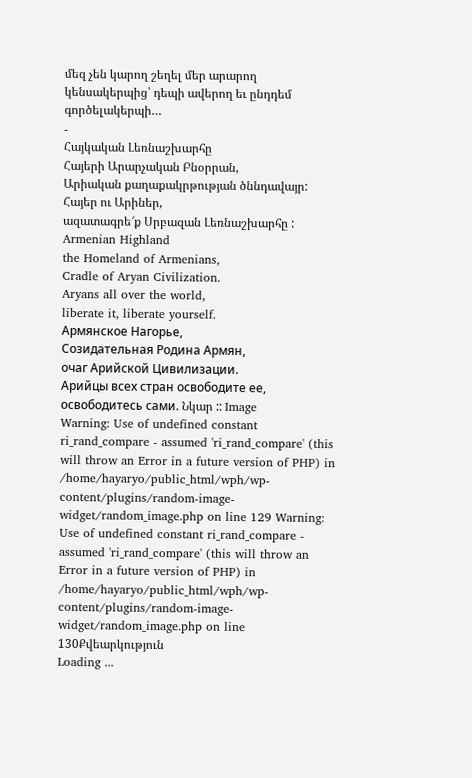մեզ չեն կարող շեղել մեր արարող կենսակերպից՝ դեպի ավերող եւ ընդդեմ գործելակերպի…
-
Հայկական Լեռնաշխարհը
Հայերի Արարչական Բնօրրան,
Արիական քաղաքակրթության ծննդավայր:
Հայեր ու Արիներ,
ազատագրե՜ք Սրբազան Լեռնաշխարհը :
Armenian Highland
the Homeland of Armenians,
Cradle of Aryan Civilization.
Aryans all over the world,
liberate it, liberate yourself.
Армянское Нагорье,
Созидательная Родина Армян,
очаг Арийской Цивилизации.
Арийцы всех стран освободите ее,
освободитесь сами. Նկար :: Image
Warning: Use of undefined constant ri_rand_compare - assumed 'ri_rand_compare' (this will throw an Error in a future version of PHP) in /home/hayaryo/public_html/wph/wp-content/plugins/random-image-widget/random_image.php on line 129 Warning: Use of undefined constant ri_rand_compare - assumed 'ri_rand_compare' (this will throw an Error in a future version of PHP) in /home/hayaryo/public_html/wph/wp-content/plugins/random-image-widget/random_image.php on line 130Քվեարկություն
Loading ...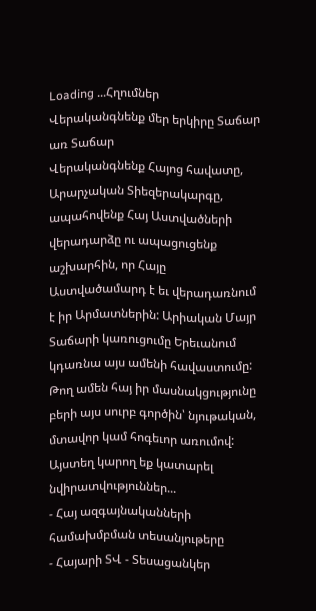Loading ...Հղումներ
Վերականգնենք մեր երկիրը Տաճար առ Տաճար
Վերականգնենք Հայոց հավատը, Արարչական Տիեզերակարգը, ապահովենք Հայ Աստվածների վերադարձը ու ապացուցենք աշխարհին, որ Հայը Աստվածամարդ է եւ վերադառնում է իր Արմատներին: Արիական Մայր Տաճարի կառուցումը Երեւանում կդառնա այս ամենի հավաստումը: Թող ամեն հայ իր մասնակցությունը բերի այս սուրբ գործին՝ նյութական, մտավոր կամ հոգեւոր առումով: Այստեղ կարող եք կատարել նվիրատվություններ...
- Հայ ազգայնականների համախմբման տեսանյութերը
- Հայարի ՏՎ - Տեսացանկեր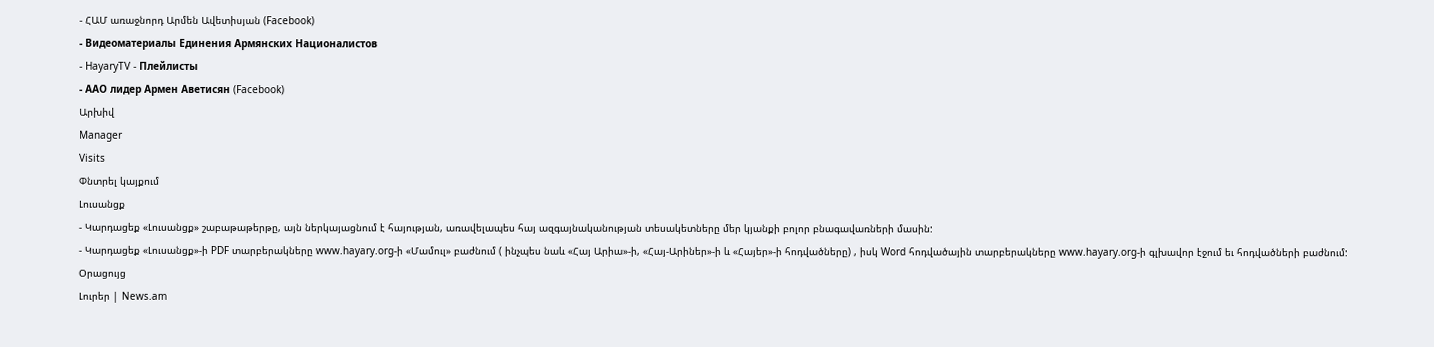- ՀԱՄ առաջնորդ Արմեն Ավետիսյան (Facebook)
- Видеоматериалы Единения Армянских Националистов
- HayaryTV - Плейлисты
- ААО лидер Армен Аветисян (Facebook)
Արխիվ
Manager
Visits
Փնտրել կայքում
Լուսանցք
- Կարդացեք «Լուսանցք» շաբաթաթերթը, այն ներկայացնում է հայության, առավելապես հայ ազգայնականության տեսակետները մեր կյանքի բոլոր բնագավառների մասին:
- Կարդացեք «Լուսանցք»-ի PDF տարբերակները www.hayary.org-ի «Մամուլ» բաժնում ( ինչպես նաև «Հայ Արիա»-ի, «Հայ-Արիներ»-ի և «Հայեր»-ի հոդվածները) , իսկ Word հոդվածային տարբերակները www.hayary.org-ի գլխավոր էջում եւ հոդվածների բաժնում:
Օրացույց
Լուրեր | News.am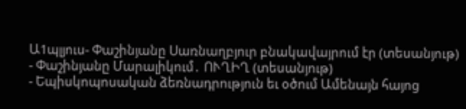Ա1պլյուս- Փաշինյանը Սառնաղբյուր բնակավայրում էր (տեսանյութ)
- Փաշինյանը Մարալիկում․ ՈՒՂԻՂ (տեսանյութ)
- Եպիսկոպոսական ձեռնադրություն եւ օծում Ամենայն հայոց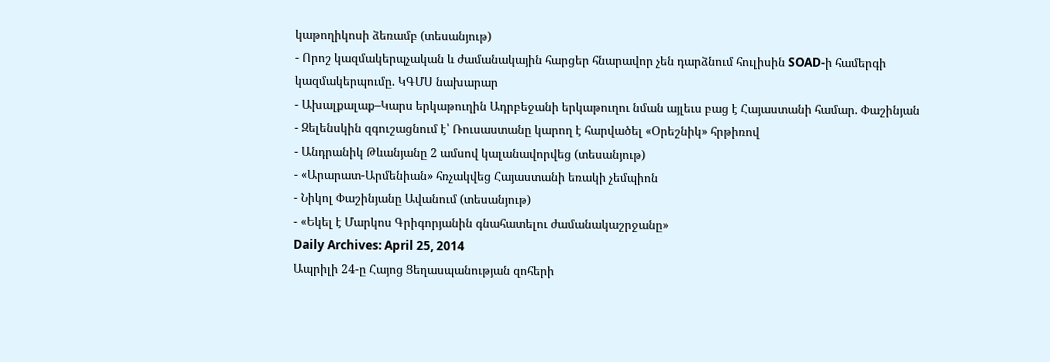կաթողիկոսի ձեռամբ (տեսանյութ)
- Որոշ կազմակերպչական և ժամանակային հարցեր հնարավոր չեն դարձնում հուլիսին SOAD-ի համերգի կազմակերպումը. ԿԳՄՍ նախարար
- Ախալքալաք–Կարս երկաթուղին Ադրբեջանի երկաթուղու նման այլեւս բաց է Հայաստանի համար. Փաշինյան
- Զելենսկին զգուշացնում է՝ Ռուսաստանը կարող է հարվածել «Օրեշնիկ» հրթիռով
- Անդրանիկ Թևանյանը 2 ամսով կալանավորվեց (տեսանյութ)
- «Արարատ-Արմենիան» հռչակվեց Հայաստանի եռակի չեմպիոն
- Նիկոլ Փաշինյանը Ավանում (տեսանյութ)
- «Եկել է Մարկոս Գրիգորյանին գնահատելու ժամանակաշրջանը»
Daily Archives: April 25, 2014
Ապրիլի 24-ը Հայոց Ցեղասպանության զոհերի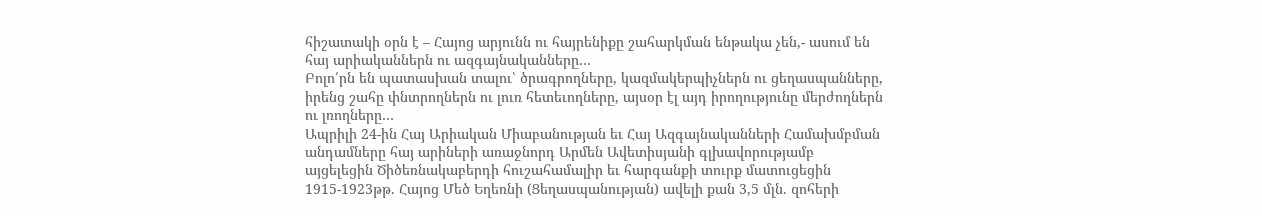հիշատակի օրն է – Հայոց արյունն ու հայրենիքը շահարկման ենթակա չեն,- ասում են հայ արիականներն ու ազգայնականները…
Բոլո՛րն են պատասխան տալու՝ ծրագրողները, կազմակերպիչներն ու ցեղասպանները, իրենց շահը փնտրողներն ու լուռ հետեւողները, այսօր էլ այդ իրողությունը մերժողներն ու լռողները…
Ապրիլի 24-ին Հայ Արիական Միաբանության եւ Հայ Ազգայնականների Համախմբման անդամները հայ արիների առաջնորդ Արմեն Ավետիսյանի գլխավորությամբ այցելեցին Ծիծեռնակաբերդի հուշահամալիր եւ հարգանքի տուրք մատուցեցին 1915-1923թթ. Հայոց Մեծ Եղեռնի (Ցեղասպանության) ավելի քան 3,5 մլն. զոհերի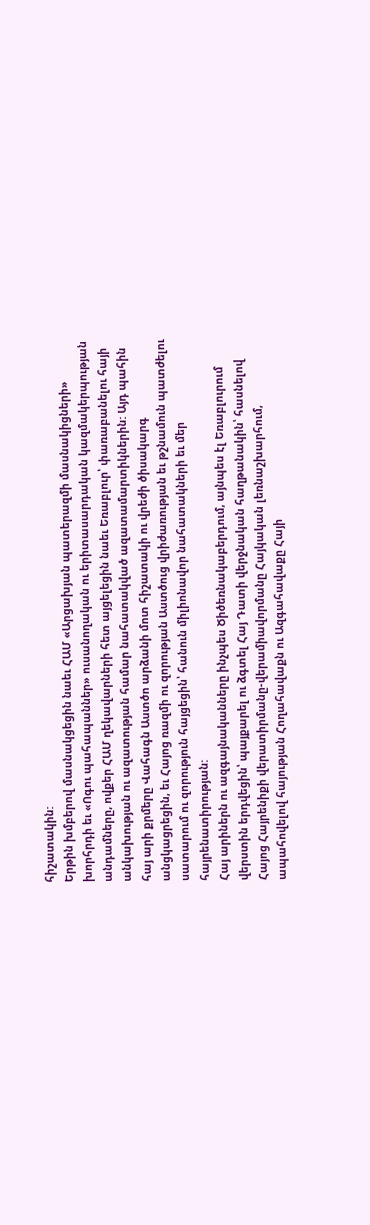հիշատակին:
Երթին խմբերով մասնակցեցին նաեւ ՀԱՄ «Արցախյան պատերազմի մասնակիցների» խորհրդի եւ «Ոգու պահապաններ» ուսանողական ու երիտասարդական կազմակերպության անդամները, ովքեր ՀԱՄ ղեկավարների հետ այցելեցին նաեւ Եռաբլուր՝ փառաբանելու հայի անկախության ու ազատության համար նահատակված ազատամարտիկներին: Այդ պահին հայ արի քրմերը Վահագն Աստծո արձանի մոտ հիշատակի ու վրեժի ծիսակարգ անցկացրեցին, եւ Հայոց ռազմի ու զորության Աստծուց վրիժառության եւ թշնամուն պատժելու սատարում ու զորություն հայցեցին՝ հանուն միլիոնավոր նահատակների եւ մեր հայրենատիրության:
Հայ արիներն ու ազգայնականները ինչպես Ծիծեռնակաբերդում, այնպես էլ Եռաբլուրում վերստին երդվեցին՝ պայքարել ու ձգտել Հայ Դատի վերջնական հաղթանակին՝ հասնելով Հայոց Հայրենիքի վերատիրմանը-վերամիավորմանը Հայկական լեռնաշխարհում, ապահովելով հայության Հողահավաքն ու Ազգահավաքը Հայի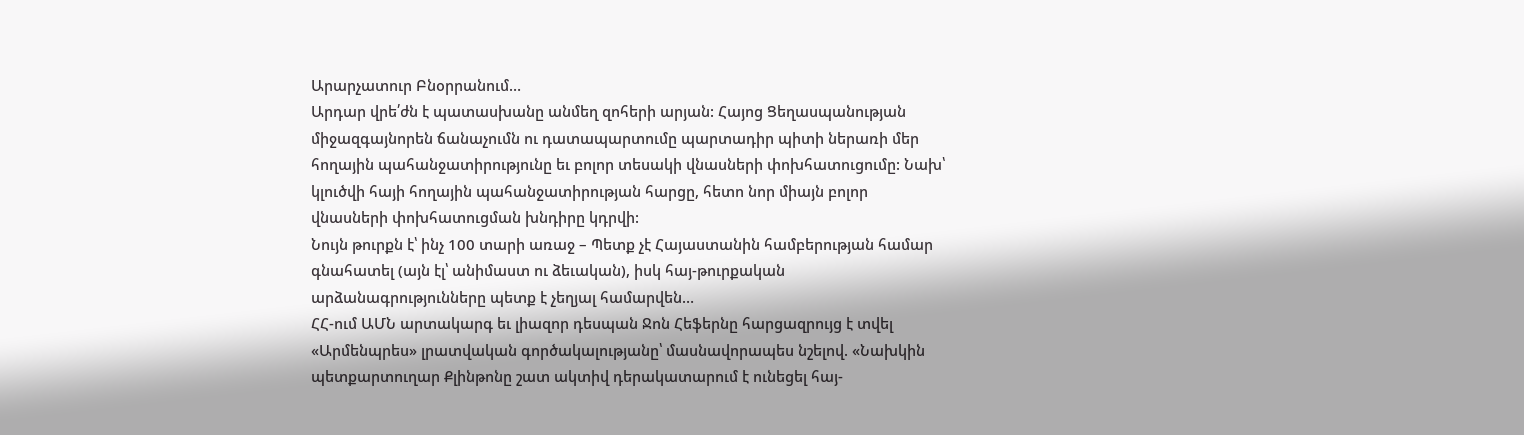Արարչատուր Բնօրրանում…
Արդար վրե՛ժն է պատասխանը անմեղ զոհերի արյան: Հայոց Ցեղասպանության միջազգայնորեն ճանաչումն ու դատապարտումը պարտադիր պիտի ներառի մեր հողային պահանջատիրությունը եւ բոլոր տեսակի վնասների փոխհատուցումը: Նախ՝ կլուծվի հայի հողային պահանջատիրության հարցը, հետո նոր միայն բոլոր վնասների փոխհատուցման խնդիրը կդրվի:
Նույն թուրքն է՝ ինչ 100 տարի առաջ – Պետք չէ Հայաստանին համբերության համար գնահատել (այն էլ՝ անիմաստ ու ձեւական), իսկ հայ-թուրքական արձանագրությունները պետք է չեղյալ համարվեն…
ՀՀ-ում ԱՄՆ արտակարգ եւ լիազոր դեսպան Ջոն Հեֆերնը հարցազրույց է տվել «Արմենպրես» լրատվական գործակալությանը՝ մասնավորապես նշելով. «Նախկին պետքարտուղար Քլինթոնը շատ ակտիվ դերակատարում է ունեցել հայ-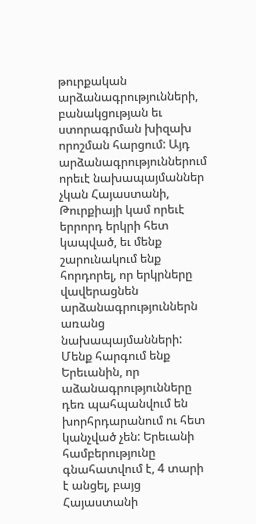թուրքական արձանագրությունների, բանակցության եւ ստորագրման խիզախ որոշման հարցում: Այդ արձանագրություններում որեւէ նախապայմաններ չկան Հայաստանի, Թուրքիայի կամ որեւէ երրորդ երկրի հետ կապված, եւ մենք շարունակում ենք հորդորել, որ երկրները վավերացնեն արձանագրություններն առանց նախապայմանների: Մենք հարգում ենք Երեւանին, որ աձանագրությունները դեռ պահպանվում են խորհրդարանում ու հետ կանչված չեն: Երեւանի համբերությունը գնահատվում է, 4 տարի է անցել, բայց Հայաստանի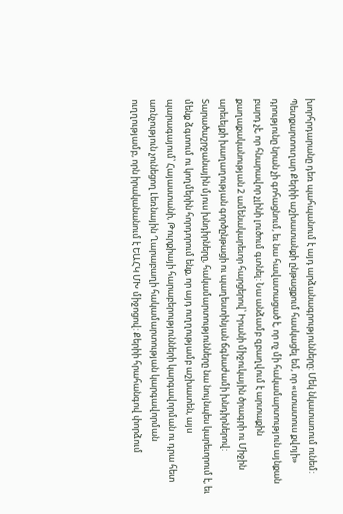խորհրդարանը դեռ պահպանում է այդ արձանագրությունները: Մեկ նկատառում ունեմ: Պետքարտուղար Քերիի աշխատանքի ընթացքում հասկացել եմ, որ «ստատուս քվոյի» դրությունը նրան չի գոհացնում, եւ նա հավատացած է, որ ոչ մի հակամարտություն այնքան բարդ չէ, որ հնարավոր չլինի լուծում գտնել: Նա անձամբ զբաղվում է արտաքին քաղաքականության 2 ամենակարեւոր հարցերով՝ Իրանի միջուկային ծրագրի ու Միջին արեւելքի խաղաղության գործընթացի ու պաղեստինյան ճգնաժամի խնդիրներով: Տարածաշրջանային մյուս խնդիրները, հակամարտությունները նա նույնպես կարեւորում է, եւ մենք ձգտում ու կողմերին հորդորում ենք, որ այդ ուղղությամբ աշխատեն, այս պարագայում՝ Հայաստանի, Թուրքիայի հարաբերությունների կարգավորման ու դրա հետ առնչություն չունեցող Լեռնային Ղարաբաղի հակամարտության կարգավորման ուղղությամբ, որն իրականանում է ԵԱՀԿ ՄԽ միջոցով: Քերիի հրահանգով փորձում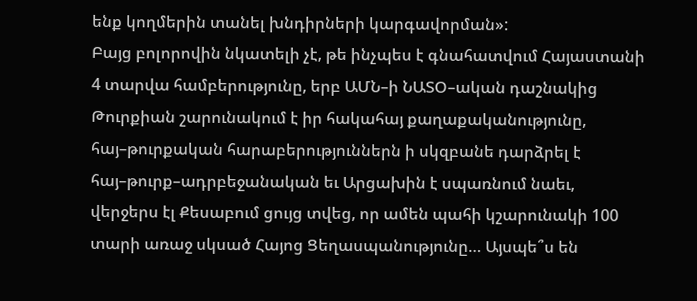ենք կողմերին տանել խնդիրների կարգավորման»:
Բայց բոլորովին նկատելի չէ, թե ինչպես է գնահատվում Հայաստանի 4 տարվա համբերությունը, երբ ԱՄՆ–ի ՆԱՏՕ–ական դաշնակից Թուրքիան շարունակում է իր հակահայ քաղաքականությունը, հայ–թուրքական հարաբերություններն ի սկզբանե դարձրել է հայ–թուրք–ադրբեջանական եւ Արցախին է սպառնում նաեւ, վերջերս էլ Քեսաբում ցույց տվեց, որ ամեն պահի կշարունակի 100 տարի առաջ սկսած Հայոց Ցեղասպանությունը… Այսպե՞ս են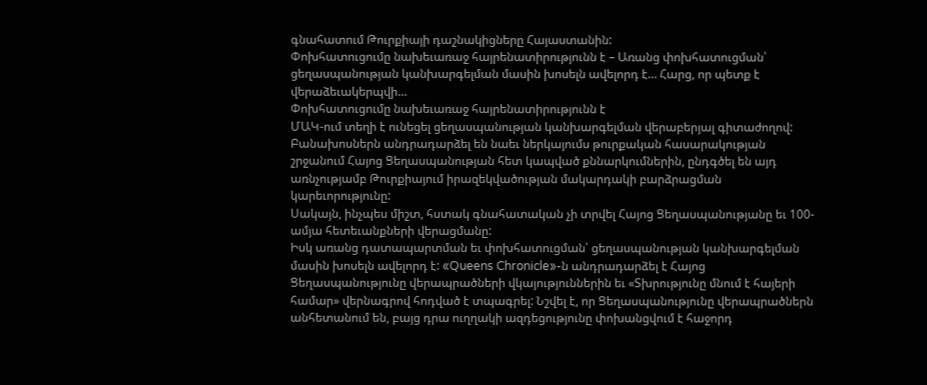գնահատում Թուրքիայի դաշնակիցները Հայաստանին:
Փոխհատուցումը նախեւառաջ հայրենատիրությունն է – Առանց փոխհատուցման՝ ցեղասպանության կանխարգելման մասին խոսելն ավելորդ է… Հարց, որ պետք է վերաձեւակերպվի…
Փոխհատուցումը նախեւառաջ հայրենատիրությունն է
ՄԱԿ-ում տեղի է ունեցել ցեղասպանության կանխարգելման վերաբերյալ գիտաժողով: Բանախոսներն անդրադարձել են նաեւ ներկայումս թուրքական հասարակության շրջանում Հայոց Ցեղասպանության հետ կապված քննարկումներին, ընդգծել են այդ առնչությամբ Թուրքիայում իրազեկվածության մակարդակի բարձրացման կարեւորությունը:
Սակայն, ինչպես միշտ, հստակ գնահատական չի տրվել Հայոց Ցեղասպանությանը եւ 100-ամյա հետեւանքների վերացմանը:
Իսկ առանց դատապարտման եւ փոխհատուցման՝ ցեղասպանության կանխարգելման մասին խոսելն ավելորդ է: «Queens Chronicle»-ն անդրադարձել է Հայոց Ցեղասպանությունը վերապրածների վկայություններին եւ «Տխրությունը մնում է հայերի համար» վերնագրով հոդված է տպագրել: Նշվել է, որ Ցեղասպանությունը վերապրածներն անհետանում են, բայց դրա ուղղակի ազդեցությունը փոխանցվում է հաջորդ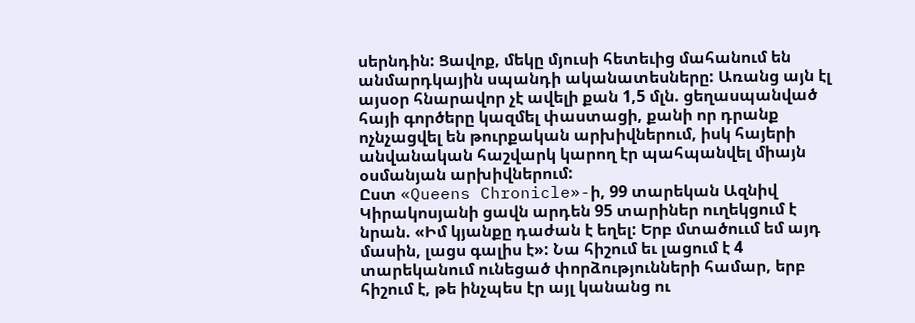սերնդին: Ցավոք, մեկը մյուսի հետեւից մահանում են անմարդկային սպանդի ականատեսները: Առանց այն էլ այսօր հնարավոր չէ ավելի քան 1,5 մլն. ցեղասպանված հայի գործերը կազմել փաստացի, քանի որ դրանք ոչնչացվել են թուրքական արխիվներում, իսկ հայերի անվանական հաշվարկ կարող էր պահպանվել միայն օսմանյան արխիվներում:
Ըստ «Queens Chronicle»-ի, 99 տարեկան Ազնիվ Կիրակոսյանի ցավն արդեն 95 տարիներ ուղեկցում է նրան. «Իմ կյանքը դաժան է եղել: Երբ մտածոււմ եմ այդ մասին, լացս գալիս է»: Նա հիշում եւ լացում է 4 տարեկանում ունեցած փորձությունների համար, երբ հիշում է, թե ինչպես էր այլ կանանց ու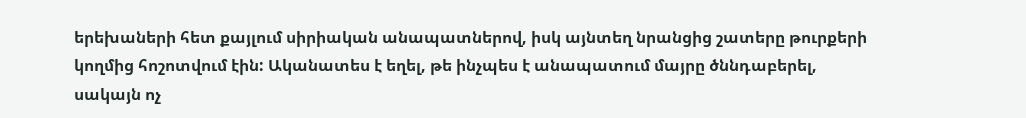երեխաների հետ քայլում սիրիական անապատներով, իսկ այնտեղ նրանցից շատերը թուրքերի կողմից հոշոտվում էին: Ականատես է եղել, թե ինչպես է անապատում մայրը ծննդաբերել, սակայն ոչ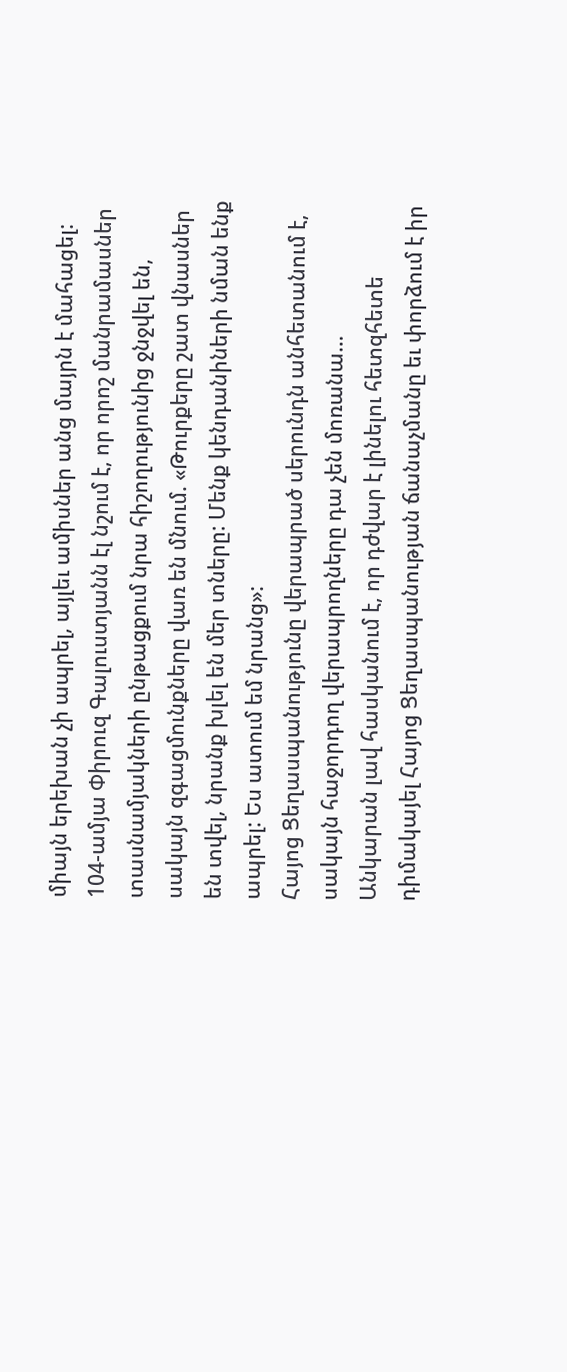միայն երեխան չի ապրել, այլեւ ամիսներ անց մայրն է մահացել:
104-ամյա Փիրուզ Գալուստյանն էլ նշում է, որ որոշ մանրամասներ տասնամյակների ընթացքում նրա հիշողությունից ջնջվել են, սակայն զգացմունքները վառ են մնում. «Թուրքերը շատ վնասներ են տվել, նրանք խլել են մեր տները: Մենք կենդանիների նման ենք ապրել: Ես ատում եմ նրանց»:
Հայոց Ցեղասպանությունը վերապրած սերունդն անհետանում է, սակայն հաջորդող վերապրողները դա չեն մոռանա…
Անկարան լավ հասկանում է, որ դժվար է լինելու հետզհետե դիմակայել Հայոց Ցեղասպանության ճանաչմանը եւ փորձում է իր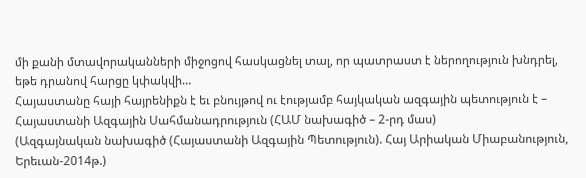մի քանի մտավորականների միջոցով հասկացնել տալ, որ պատրաստ է ներողություն խնդրել, եթե դրանով հարցը կփակվի…
Հայաստանը հայի հայրենիքն է եւ բնույթով ու էությամբ հայկական ազգային պետություն է – Հայաստանի Ազգային Սահմանադրություն (ՀԱՄ նախագիծ – 2-րդ մաս)
(Ազգայնական նախագիծ (Հայաստանի Ազգային Պետություն). Հայ Արիական Միաբանություն, Երեւան-2014թ.)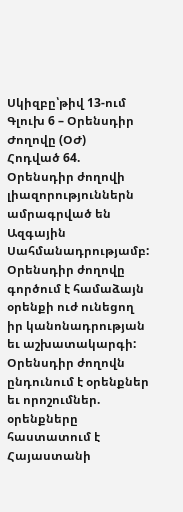Սկիզբը՝թիվ 13-ում
Գլուխ 6 – Օրենսդիր Ժողովը (ՕԺ)
Հոդված 64. Օրենսդիր ժողովի լիազորություններն ամրագրված են Ազգային Սահմանադրությամբ: Օրենսդիր ժողովը գործում է համաձայն օրենքի ուժ ունեցող իր կանոնադրության եւ աշխատակարգի: Օրենսդիր ժողովն ընդունում է օրենքներ եւ որոշումներ. օրենքները հաստատում է Հայաստանի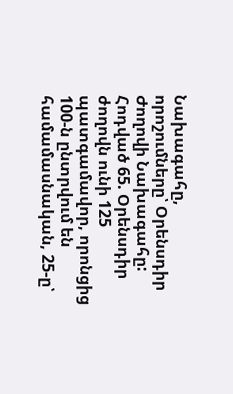Նախագահը, որոշումները՝ Օրենսդիր Ժողովի Նախագահը:
Հոդված 65. Օրենսդիր ժողովն ունի 125 պատգամավոր, որոնցից 100-ն ընտրվում են համամասնական, 25-ը՝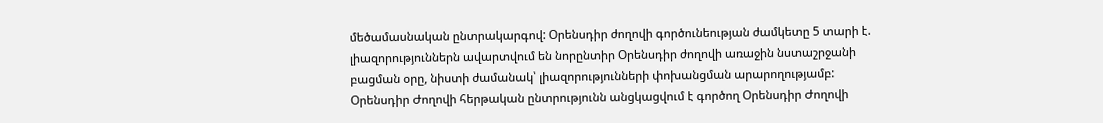մեծամասնական ընտրակարգով: Օրենսդիր ժողովի գործունեության ժամկետը 5 տարի է. լիազորություններն ավարտվում են նորընտիր Օրենսդիր ժողովի առաջին նստաշրջանի բացման օրը, նիստի ժամանակ՝ լիազորությունների փոխանցման արարողությամբ:
Օրենսդիր Ժողովի հերթական ընտրությունն անցկացվում է գործող Օրենսդիր Ժողովի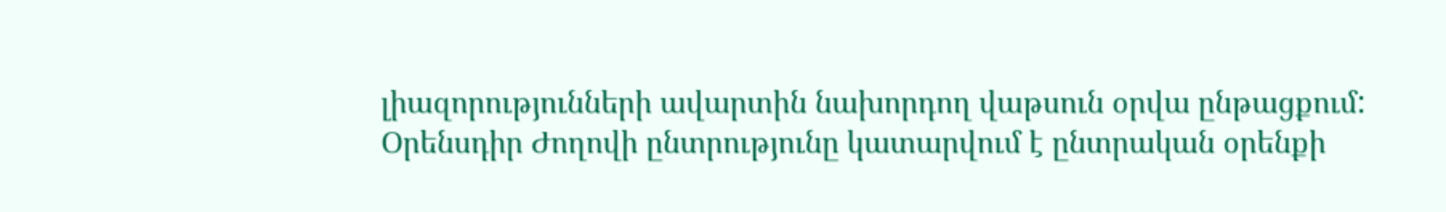լիազորությունների ավարտին նախորդող վաթսուն օրվա ընթացքում:
Օրենսդիր Ժողովի ընտրությունը կատարվում է ընտրական օրենքի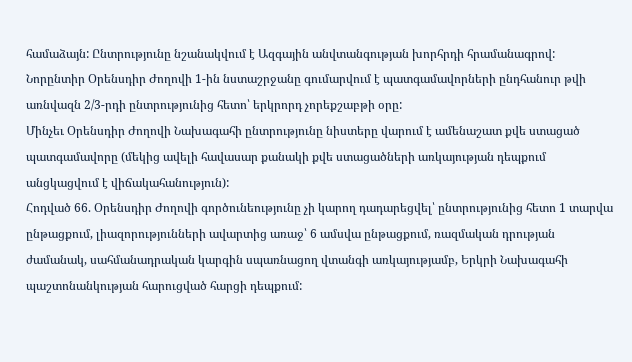համաձայն: Ընտրությունը նշանակվում է Ազգային անվտանգության խորհրդի հրամանագրով:
Նորընտիր Օրենսդիր Ժողովի 1-ին նստաշրջանը գումարվում է պատգամավորների ընդհանուր թվի առնվազն 2/3-րդի ընտրությունից հետո՝ երկրորդ չորեքշաբթի օրը:
Մինչեւ Օրենսդիր Ժողովի Նախագահի ընտրությունը նիստերը վարում է ամենաշատ քվե ստացած պատգամավորը (մեկից ավելի հավասար քանակի քվե ստացածների առկայության դեպքում անցկացվում է վիճակահանություն):
Հոդված 66. Օրենսդիր Ժողովի գործունեությունը չի կարող դադարեցվել՝ ընտրությունից հետո 1 տարվա ընթացքում, լիազորությունների ավարտից առաջ՝ 6 ամսվա ընթացքում, ռազմական դրության ժամանակ, սահմանադրական կարգին սպառնացող վտանգի առկայությամբ, Երկրի Նախագահի պաշտոնանկության հարուցված հարցի դեպքում: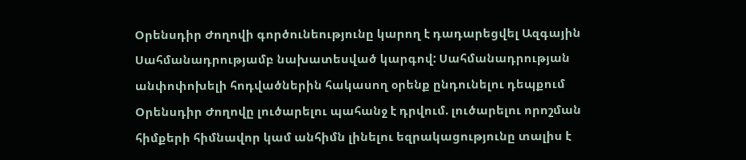Օրենսդիր Ժողովի գործունեությունը կարող է դադարեցվել Ազգային Սահմանադրությամբ նախատեսված կարգով: Սահմանադրության անփոփոխելի հոդվածներին հակասող օրենք ընդունելու դեպքում Օրենսդիր Ժողովը լուծարելու պահանջ է դրվում. լուծարելու որոշման հիմքերի հիմնավոր կամ անհիմն լինելու եզրակացությունը տալիս է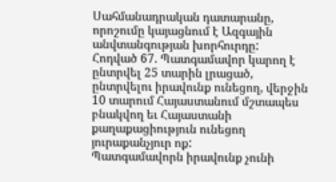Սահմանադրական դատարանը, որոշումը կայացնում է Ազգային անվտանգության խորհուրդը:
Հոդված 67. Պատգամավոր կարող է ընտրվել 25 տարին լրացած, ընտրվելու իրավունք ունեցող, վերջին 10 տարում Հայաստանում մշտապես բնակվող եւ Հայաստանի քաղաքացիություն ունեցող յուրաքանչյուր ոք:
Պատգամավորն իրավունք չունի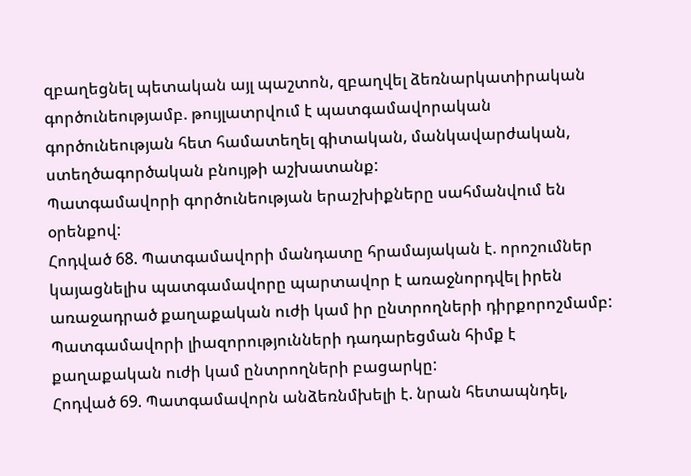զբաղեցնել պետական այլ պաշտոն, զբաղվել ձեռնարկատիրական գործունեությամբ. թույլատրվում է պատգամավորական գործունեության հետ համատեղել գիտական, մանկավարժական, ստեղծագործական բնույթի աշխատանք:
Պատգամավորի գործունեության երաշխիքները սահմանվում են օրենքով:
Հոդված 68. Պատգամավորի մանդատը հրամայական է. որոշումներ կայացնելիս պատգամավորը պարտավոր է առաջնորդվել իրեն առաջադրած քաղաքական ուժի կամ իր ընտրողների դիրքորոշմամբ: Պատգամավորի լիազորությունների դադարեցման հիմք է քաղաքական ուժի կամ ընտրողների բացարկը:
Հոդված 69. Պատգամավորն անձեռնմխելի է. նրան հետապնդել,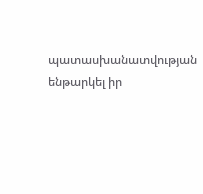պատասխանատվության ենթարկել իր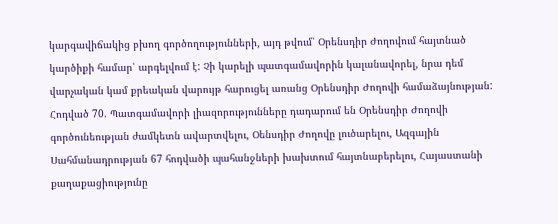կարգավիճակից բխող գործողությունների, այդ թվում՝ Օրենսդիր Ժողովում հայտնած կարծիքի համար՝ արգելվում է: Չի կարելի պատգամավորին կալանավորել, նրա դեմ վարչական կամ քրեական վարույթ հարուցել առանց Օրենսդիր Ժողովի համաձայնության:
Հոդված 70. Պատգամավորի լիազորությունները դադարում են Օրենսդիր Ժողովի գործունեության ժամկետն ավարտվելու, Օենսդիր Ժողովը լուծարելու, Ազգային Սահմանադրության 67 հոդվածի պահանջների խախտում հայտնաբերելու, Հայաստանի քաղաքացիությունը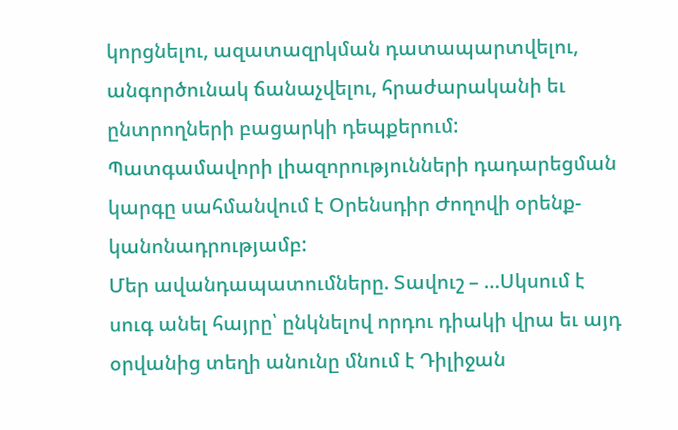կորցնելու, ազատազրկման դատապարտվելու, անգործունակ ճանաչվելու, հրաժարականի եւ ընտրողների բացարկի դեպքերում:
Պատգամավորի լիազորությունների դադարեցման կարգը սահմանվում է Օրենսդիր Ժողովի օրենք-կանոնադրությամբ:
Մեր ավանդապատումները. Տավուշ – …Սկսում է սուգ անել հայրը՝ ընկնելով որդու դիակի վրա եւ այդ օրվանից տեղի անունը մնում է Դիլիջան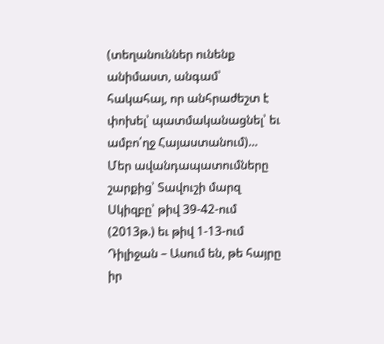(տեղանուններ ունենք անիմաստ, անգամ՝ հակահայ, որ անհրաժեշտ է փոխել՝ պատմականացնել՝ եւ ամբո՛ղջ Հայաստանում)…
Մեր ավանդապատումները շարքից՝ Տավուշի մարզ
Սկիզբը՝ թիվ 39-42-ում (2013թ.) եւ թիվ 1-13-ում
Դիլիջան – Ասում են, թե հայրը իր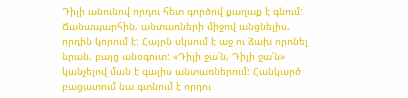Դիլի անունով որդու հետ գործով քաղաք է գնում: Ճանապարհին, անտառների միջով անցնելիս, որդին կորում է: Հայրն սկսում է աջ ու ձախ որոնել նրան, բայց անօգուտ: «Դիլի ջա՛ն, Դիլի ջա՛ն» կանչելով ման է գալիս անտառներում: Հանկարծ բացատում նա գտնում է որդու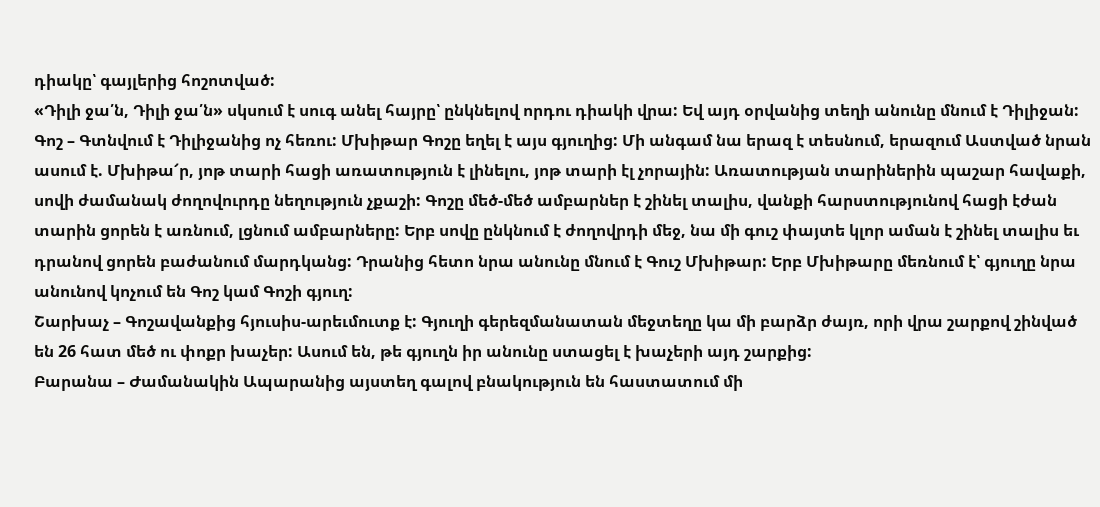դիակը՝ գայլերից հոշոտված:
«Դիլի ջա՛ն, Դիլի ջա՛ն» սկսում է սուգ անել հայրը՝ ընկնելով որդու դիակի վրա: Եվ այդ օրվանից տեղի անունը մնում է Դիլիջան:
Գոշ – Գտնվում է Դիլիջանից ոչ հեռու: Մխիթար Գոշը եղել է այս գյուղից: Մի անգամ նա երազ է տեսնում, երազում Աստված նրան ասում է. Մխիթա՜ր, յոթ տարի հացի առատություն է լինելու, յոթ տարի էլ չորային: Առատության տարիներին պաշար հավաքի, սովի ժամանակ ժողովուրդը նեղություն չքաշի: Գոշը մեծ-մեծ ամբարներ է շինել տալիս, վանքի հարստությունով հացի էժան տարին ցորեն է առնում, լցնում ամբարները: Երբ սովը ընկնում է ժողովրդի մեջ, նա մի գուշ փայտե կլոր աման է շինել տալիս եւ դրանով ցորեն բաժանում մարդկանց: Դրանից հետո նրա անունը մնում է Գուշ Մխիթար: Երբ Մխիթարը մեռնում է՝ գյուղը նրա անունով կոչում են Գոշ կամ Գոշի գյուղ:
Շարխաչ – Գոշավանքից հյուսիս-արեւմուտք է: Գյուղի գերեզմանատան մեջտեղը կա մի բարձր ժայռ, որի վրա շարքով շինված են 26 հատ մեծ ու փոքր խաչեր: Ասում են, թե գյուղն իր անունը ստացել է խաչերի այդ շարքից:
Բարանա – Ժամանակին Ապարանից այստեղ գալով բնակություն են հաստատում մի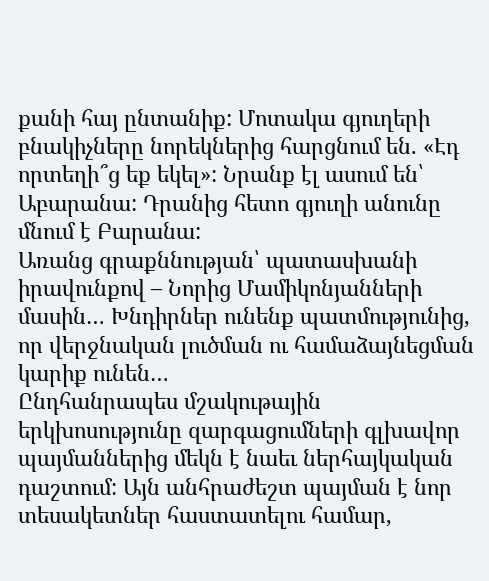քանի հայ ընտանիք: Մոտակա գյուղերի բնակիչները նորեկներից հարցնում են. «Էդ որտեղի՞ց եք եկել»: Նրանք էլ ասում են՝ Աբարանա: Դրանից հետո գյուղի անունը մնում է Բարանա:
Առանց գրաքննության՝ պատասխանի իրավունքով – Նորից Մամիկոնյանների մասին… Խնդիրներ ունենք պատմությունից, որ վերջնական լուծման ու համաձայնեցման կարիք ունեն…
Ընդհանրապես մշակութային երկխոսությունը զարգացումների գլխավոր պայմաններից մեկն է նաեւ ներհայկական դաշտում: Այն անհրաժեշտ պայման է նոր տեսակետներ հաստատելու համար,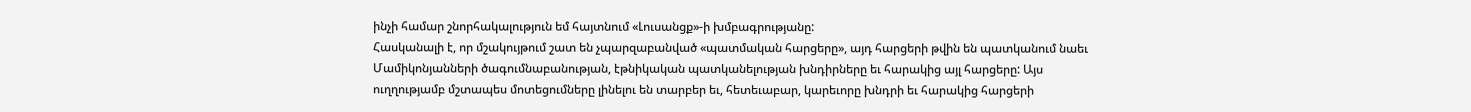ինչի համար շնորհակալություն եմ հայտնում «Լուսանցք»-ի խմբագրությանը:
Հասկանալի է, որ մշակույթում շատ են չպարզաբանված «պատմական հարցերը», այդ հարցերի թվին են պատկանում նաեւ Մամիկոնյանների ծագումնաբանության, էթնիկական պատկանելության խնդիրները եւ հարակից այլ հարցերը: Այս ուղղությամբ մշտապես մոտեցումները լինելու են տարբեր եւ, հետեւաբար, կարեւորը խնդրի եւ հարակից հարցերի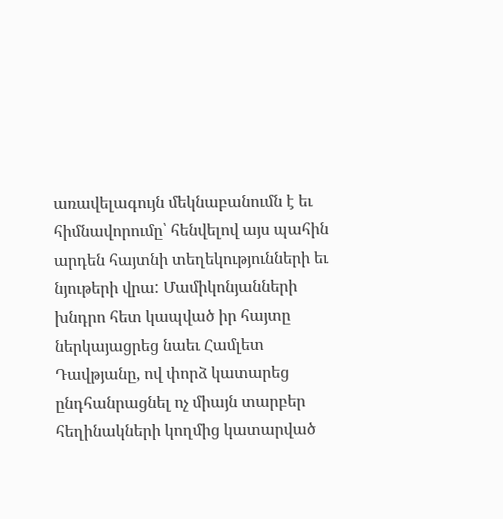առավելագույն մեկնաբանումն է եւ հիմնավորումը՝ հենվելով այս պահին արդեն հայտնի տեղեկությունների եւ նյութերի վրա: Մամիկոնյանների խնդրո հետ կապված իր հայտը ներկայացրեց նաեւ Համլետ Դավթյանը, ով փորձ կատարեց ընդհանրացնել ոչ միայն տարբեր հեղինակների կողմից կատարված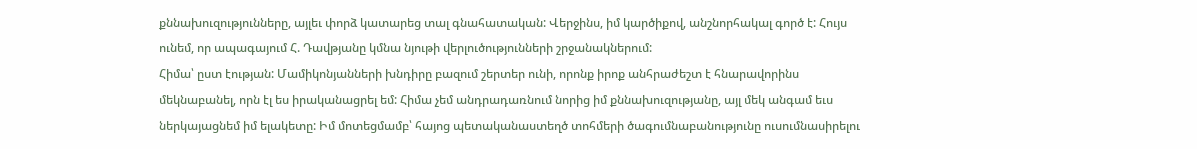քննախուզությունները, այլեւ փորձ կատարեց տալ գնահատական: Վերջինս, իմ կարծիքով, անշնորհակալ գործ է: Հույս ունեմ, որ ապագայում Հ. Դավթյանը կմնա նյութի վերլուծությունների շրջանակներում:
Հիմա՝ ըստ էության: Մամիկոնյանների խնդիրը բազում շերտեր ունի, որոնք իրոք անհրաժեշտ է հնարավորինս մեկնաբանել, որն էլ ես իրականացրել եմ: Հիմա չեմ անդրադառնում նորից իմ քննախուզությանը, այլ մեկ անգամ եւս ներկայացնեմ իմ ելակետը: Իմ մոտեցմամբ՝ հայոց պետականաստեղծ տոհմերի ծագումնաբանությունը ուսումնասիրելու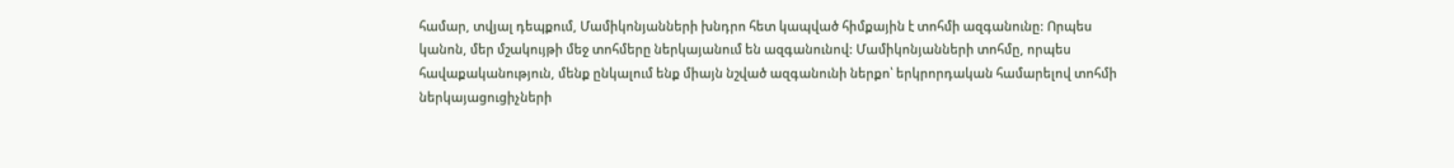համար, տվյալ դեպքում, Մամիկոնյանների խնդրո հետ կապված հիմքային է տոհմի ազգանունը: Որպես կանոն, մեր մշակույթի մեջ տոհմերը ներկայանում են ազգանունով: Մամիկոնյանների տոհմը, որպես հավաքականություն, մենք ընկալում ենք միայն նշված ազգանունի ներքո՝ երկրորդական համարելով տոհմի ներկայացուցիչների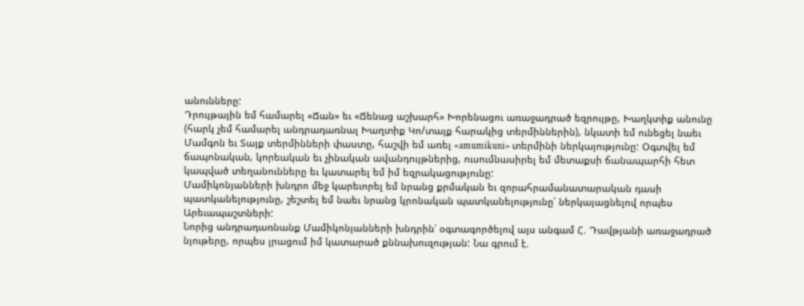անունները:
Դրույթային եմ համարել «Ճան» եւ «Ճենաց աշխարհ» Խորենացու առաջադրած եզրույթը, Խաղկտիք անունը (հարկ չեմ համարել անդրադառնալ Խաղտիք Կո/տայք հարակից տերմիններին), նկատի եմ ունեցել նաեւ Մամգոն եւ Տայք տերմինների փաստը, հաշվի եմ առել «amumikuni» տերմինի ներկայությունը: Օգտվել եմ ճապոնական, կորեական եւ չինական ավանդույթներից, ուսումնասիրել եմ մետաքսի ճանապարհի հետ կապված տեղանունները եւ կատարել եմ իմ եզրակացությունը:
Մամիկոնյանների խնդրո մեջ կարեւորել եմ նրանց քրմական եւ զորահրամանատարական դասի պատկանելությունը, շեշտել եմ նաեւ նրանց կրոնական պատկանելությունը՝ ներկայացնելով որպես Արեւապաշտների:
Նորից անդրադառնանք Մամիկոնյանների խնդրին՝ օգտագործելով այս անգամ Հ. Դավթյանի առաջադրած նյութերը, որպես լրացում իմ կատարած քննախուզության: Նա գրում է.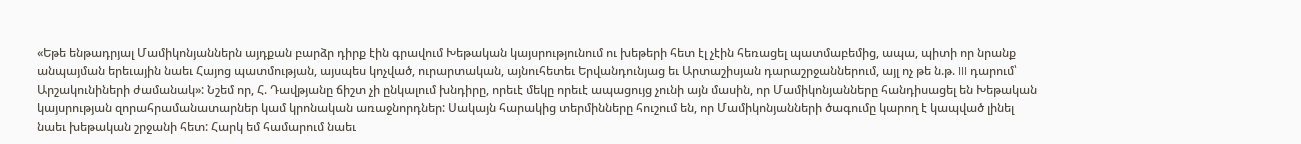«Եթե ենթադրյալ Մամիկոնյաններն այդքան բարձր դիրք էին գրավում Խեթական կայսրությունում ու խեթերի հետ էլ չէին հեռացել պատմաբեմից, ապա, պիտի որ նրանք անպայման երեւային նաեւ Հայոց պատմության, այսպես կոչված, ուրարտական, այնուհետեւ Երվանդունյաց եւ Արտաշիսյան դարաշրջաններում, այլ ոչ թե ն.թ. III դարում՝ Արշակունիների ժամանակ»: Նշեմ որ, Հ. Դավթյանը ճիշտ չի ընկալում խնդիրը, որեւէ մեկը որեւէ ապացույց չունի այն մասին, որ Մամիկոնյանները հանդիսացել են Խեթական կայսրության զորահրամանատարներ կամ կրոնական առաջնորդներ: Սակայն հարակից տերմինները հուշում են, որ Մամիկոնյանների ծագումը կարող է կապված լինել նաեւ խեթական շրջանի հետ: Հարկ եմ համարում նաեւ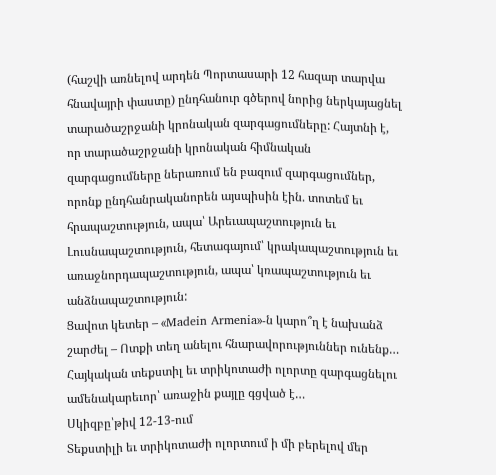(հաշվի առնելով արդեն Պորտասարի 12 հազար տարվա հնավայրի փաստը) ընդհանուր գծերով նորից ներկայացնել տարածաշրջանի կրոնական զարգացումները: Հայտնի է, որ տարածաշրջանի կրոնական հիմնական զարգացումները ներառում են բազում զարգացումներ, որոնք ընդհանրականորեն այսպիսին էին. տոտեմ եւ հրապաշտություն, ապա՝ Արեւապաշտություն եւ Լուսնապաշտություն, հետագայում՝ կրակապաշտություն եւ առաջնորդապաշտություն, ապա՝ կռապաշտություն եւ անձնապաշտություն:
Ցավոտ կետեր – «Madein Armenia»-ն կարո՞ղ է նախանձ շարժել – Ոտքի տեղ անելու հնարավորություններ ունենք… Հայկական տեքստիլ եւ տրիկոտաժի ոլորտը զարգացնելու ամենակարեւոր՝ առաջին քայլը գցված է…
Սկիզբը՝թիվ 12-13-ում
Տեքստիլի եւ տրիկոտաժի ոլորտում ի մի բերելով մեր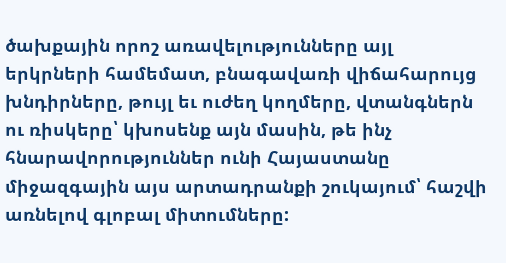ծախքային որոշ առավելությունները այլ երկրների համեմատ, բնագավառի վիճահարույց խնդիրները, թույլ եւ ուժեղ կողմերը, վտանգներն ու ռիսկերը՝ կխոսենք այն մասին, թե ինչ հնարավորություններ ունի Հայաստանը միջազգային այս արտադրանքի շուկայում՝ հաշվի առնելով գլոբալ միտումները: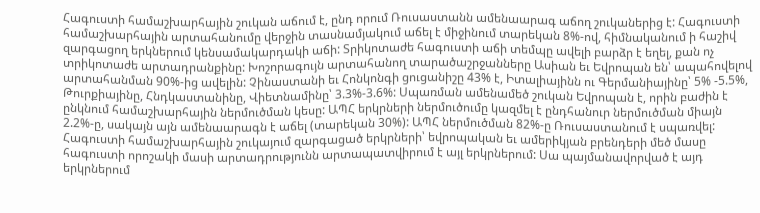Հագուստի համաշխարհային շուկան աճում է, ընդ որում Ռուսաստանն ամենաարագ աճող շուկաներից է: Հագուստի համաշխարհային արտահանումը վերջին տասնամյակում աճել է միջինում տարեկան 8%-ով, հիմնականում ի հաշիվ զարգացող երկներում կենսամակարդակի աճի: Տրիկոտաժե հագուստի աճի տեմպը ավելի բարձր է եղել, քան ոչ տրիկոտաժե արտադրանքինը: Խոշորագույն արտահանող տարածաշրջանները Ասիան եւ Եվրոպան են՝ ապահովելով արտահանման 90%-ից ավելին: Չինաստանի եւ Հոնկոնգի ցուցանիշը 43% է, Իտալիայինն ու Գերմանիայինը՝ 5% -5.5%, Թուրքիայինը, Հնդկաստանինը, Վիետնամինը՝ 3.3%-3.6%: Սպառման ամենամեծ շուկան Եվրոպան է, որին բաժին է ընկնում համաշխարհային ներմուծման կեսը: ԱՊՀ երկրների ներմուծումը կազմել է ընդհանուր ներմուծման միայն 2.2%-ը, սակայն այն ամենաարագն է աճել (տարեկան 30%): ԱՊՀ ներմուծման 82%-ը Ռուսաստանում է սպառվել: Հագուստի համաշխարհային շուկայում զարգացած երկրների՝ եվրոպական եւ ամերիկյան բրենդերի մեծ մասը հագուստի որոշակի մասի արտադրությունն արտապատվիրում է այլ երկրներում: Սա պայմանավորված է այդ երկրներում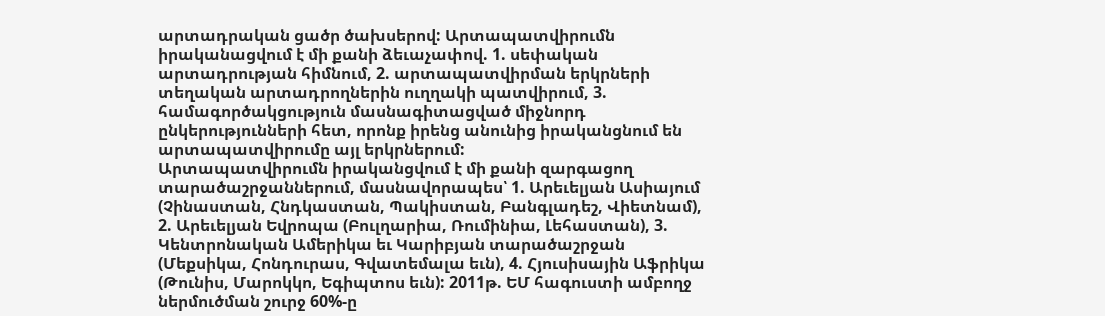արտադրական ցածր ծախսերով: Արտապատվիրումն իրականացվում է մի քանի ձեւաչափով. 1. սեփական արտադրության հիմնում, 2. արտապատվիրման երկրների տեղական արտադրողներին ուղղակի պատվիրում, 3. համագործակցություն մասնագիտացված միջնորդ ընկերությունների հետ, որոնք իրենց անունից իրականցնում են արտապատվիրումը այլ երկրներում:
Արտապատվիրումն իրականցվում է մի քանի զարգացող տարածաշրջաններում, մասնավորապես՝ 1. Արեւելյան Ասիայում (Չինաստան, Հնդկաստան, Պակիստան, Բանգլադեշ, Վիետնամ), 2. Արեւելյան Եվրոպա (Բուլղարիա, Ռումինիա, Լեհաստան), 3. Կենտրոնական Ամերիկա եւ Կարիբյան տարածաշրջան (Մեքսիկա, Հոնդուրաս, Գվատեմալա եւն), 4. Հյուսիսային Աֆրիկա (Թունիս, Մարոկկո, Եգիպտոս եւն): 2011թ. ԵՄ հագուստի ամբողջ ներմուծման շուրջ 60%-ը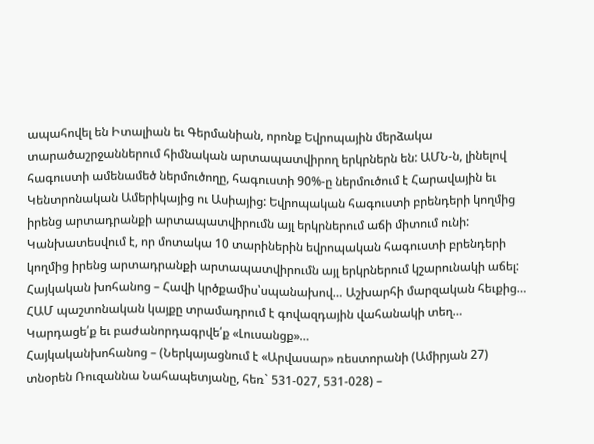ապահովել են Իտալիան եւ Գերմանիան, որոնք Եվրոպային մերձակա տարածաշրջաններում հիմնական արտապատվիրող երկրներն են: ԱՄՆ-ն, լինելով հագուստի ամենամեծ ներմուծողը, հագուստի 90%-ը ներմուծում է Հարավային եւ Կենտրոնական Ամերիկայից ու Ասիայից: Եվրոպական հագուստի բրենդերի կողմից իրենց արտադրանքի արտապատվիրումն այլ երկրներում աճի միտում ունի: Կանխատեսվում է, որ մոտակա 10 տարիներին եվրոպական հագուստի բրենդերի կողմից իրենց արտադրանքի արտապատվիրումն այլ երկրներում կշարունակի աճել:
Հայկական խոհանոց – Հավի կրծքամիս՝սպանախով… Աշխարհի մարզական հեւքից… ՀԱՄ պաշտոնական կայքը տրամադրում է գովազդային վահանակի տեղ… Կարդացե՛ք եւ բաժանորդագրվե՛ք «Լուսանցք»…
Հայկականխոհանոց – (Ներկայացնում է «Արվասար» ռեստորանի (Ամիրյան 27) տնօրեն Ռուզաննա Նահապետյանը, հեռ` 531-027, 531-028) –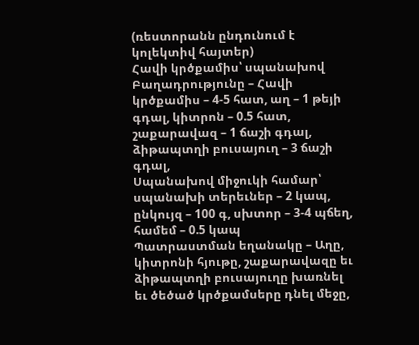(ռեստորանն ընդունում է կոլեկտիվ հայտեր)
Հավի կրծքամիս՝ սպանախով
Բաղադրությունը – Հավի կրծքամիս – 4-5 հատ, աղ – 1 թեյի գդալ, կիտրոն – 0.5 հատ, շաքարավազ – 1 ճաշի գդալ, ձիթապտղի բուսայուղ – 3 ճաշի գդալ,
Սպանախով միջուկի համար՝ սպանախի տերեւներ – 2 կապ, ընկույզ – 100 գ, սխտոր – 3-4 պճեղ, համեմ – 0.5 կապ
Պատրաստման եղանակը – Աղը, կիտրոնի հյութը, շաքարավազը եւ ձիթապտղի բուսայուղը խառնել եւ ծեծած կրծքամսերը դնել մեջը,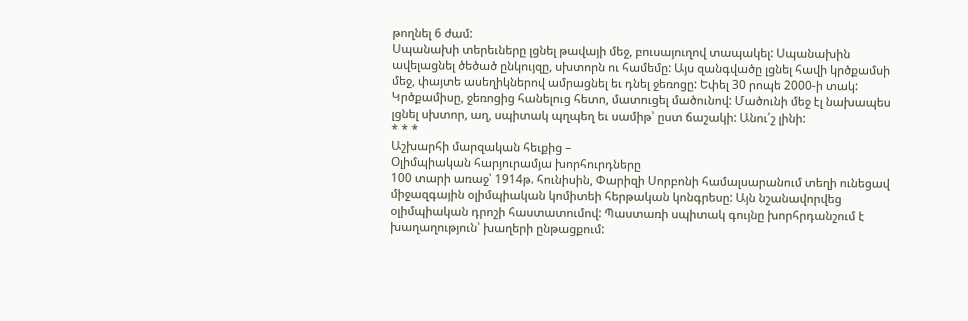թողնել 6 ժամ:
Սպանախի տերեւները լցնել թավայի մեջ, բուսայուղով տապակել: Սպանախին ավելացնել ծեծած ընկույզը, սխտորն ու համեմը: Այս զանգվածը լցնել հավի կրծքամսի մեջ, փայտե ասեղիկներով ամրացնել եւ դնել ջեռոցը: Եփել 30 րոպե 2000-ի տակ: Կրծքամիսը, ջեռոցից հանելուց հետո, մատուցել մածունով: Մածունի մեջ էլ նախապես լցնել սխտոր, աղ, սպիտակ պղպեղ եւ սամիթ՝ ըստ ճաշակի: Անու՛շ լինի:
* * *
Աշխարհի մարզական հեւքից –
Օլիմպիական հարյուրամյա խորհուրդները
100 տարի առաջ՝ 1914թ. հունիսին, Փարիզի Սորբոնի համալսարանում տեղի ունեցավ միջազգային օլիմպիական կոմիտեի հերթական կոնգրեսը: Այն նշանավորվեց օլիմպիական դրոշի հաստատումով: Պաստառի սպիտակ գույնը խորհրդանշում է խաղաղություն՝ խաղերի ընթացքում: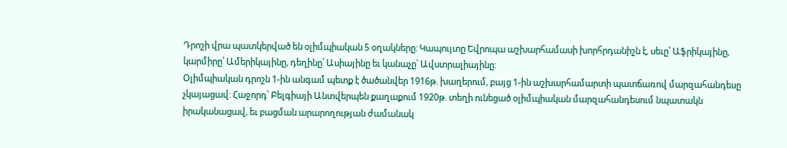Դրոշի վրա պատկերված են օլիմպիական 5 օղակները: Կապույտը Եվրոպա աշխարհամասի խորհրդանիշն է, սեւը՝ Աֆրիկայինը, կարմիրը՝ Ամերիկայինը, դեղինը՝ Ասիայինը եւ կանաչը՝ Ավստրալիայինը:
Օլիմպիական դրոշն 1-ին անգամ պետք է ծածանվեր 1916թ. խաղերում, բայց 1-ին աշխարհամարտի պատճառով մարզահանդեսը չկայացավ: Հաջորդ՝ Բելգիայի Անտվերպեն քաղաքում 1920թ. տեղի ունեցած օլիմպիական մարզահանդեսում նպատակն իրականացավ, եւ բացման արարողության ժամանակ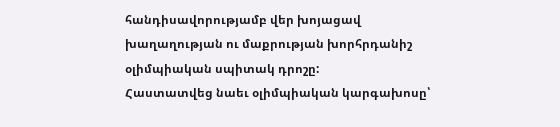հանդիսավորությամբ վեր խոյացավ խաղաղության ու մաքրության խորհրդանիշ օլիմպիական սպիտակ դրոշը:
Հաստատվեց նաեւ օլիմպիական կարգախոսը՝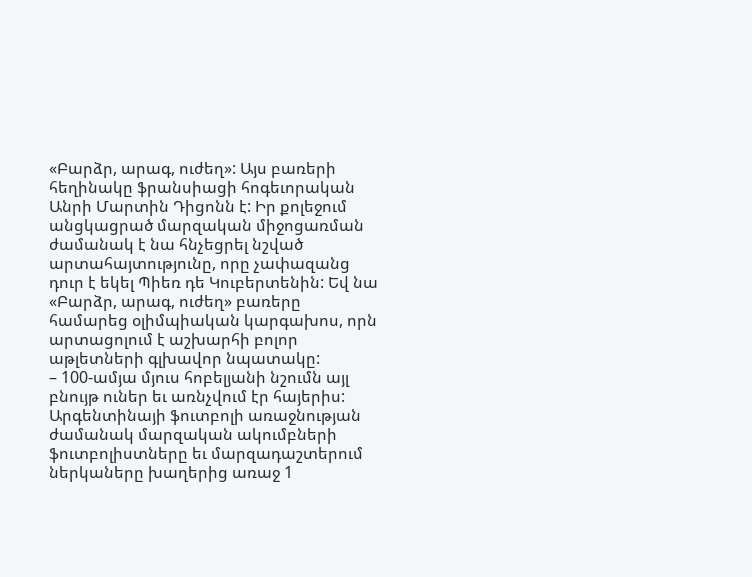«Բարձր, արագ, ուժեղ»: Այս բառերի հեղինակը ֆրանսիացի հոգեւորական Անրի Մարտին Դիցոնն է: Իր քոլեջում անցկացրած մարզական միջոցառման ժամանակ է նա հնչեցրել նշված արտահայտությունը, որը չափազանց դուր է եկել Պիեռ դե Կուբերտենին: Եվ նա «Բարձր, արագ, ուժեղ» բառերը համարեց օլիմպիական կարգախոս, որն արտացոլում է աշխարհի բոլոր աթլետների գլխավոր նպատակը:
– 100-ամյա մյուս հոբելյանի նշումն այլ բնույթ ուներ եւ առնչվում էր հայերիս: Արգենտինայի ֆուտբոլի առաջնության ժամանակ մարզական ակումբների ֆուտբոլիստները եւ մարզադաշտերում ներկաները խաղերից առաջ 1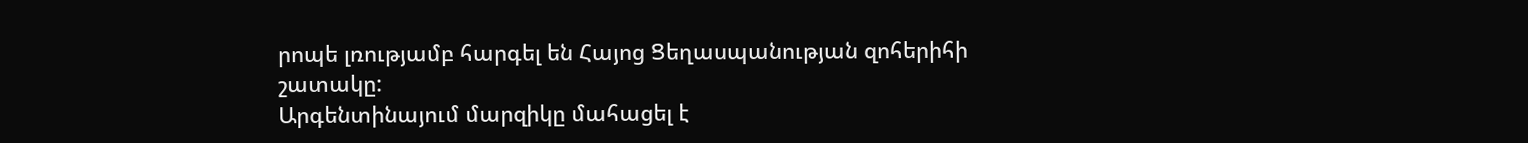րոպե լռությամբ հարգել են Հայոց Ցեղասպանության զոհերիհի շատակը:
Արգենտինայում մարզիկը մահացել է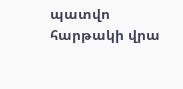պատվո հարթակի վրա